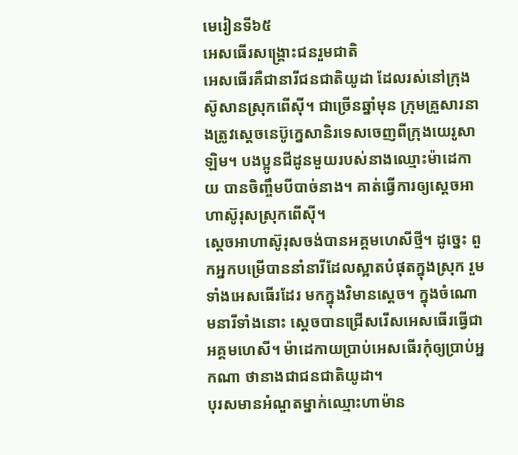មេរៀនទី៦៥
អេសធើរសង្គ្រោះជនរួមជាតិ
អេសធើរគឺជានារីជនជាតិយូដា ដែលរស់នៅក្រុងស៊ូសានស្រុកពើស៊ី។ ជាច្រើនឆ្នាំមុន ក្រុមគ្រួសារនាងត្រូវស្ដេចនេប៊ូក្នេសានិរទេសចេញពីក្រុងយេរូសាឡិម។ បងប្អូនជីដូនមួយរបស់នាងឈ្មោះម៉ាដេកាយ បានចិញ្ចឹមបីបាច់នាង។ គាត់ធ្វើការឲ្យស្ដេចអាហាស៊ូរុសស្រុកពើស៊ី។
ស្ដេចអាហាស៊ូរុសចង់បានអគ្គមហេសីថ្មី។ ដូច្នេះ ពួកអ្នកបម្រើបាននាំនារីដែលស្អាតបំផុតក្នុងស្រុក រួមទាំងអេសធើរដែរ មកក្នុងវិមានស្ដេច។ ក្នុងចំណោមនារីទាំងនោះ ស្ដេចបានជ្រើសរើសអេសធើរធ្វើជាអគ្គមហេសី។ ម៉ាដេកាយប្រាប់អេសធើរកុំឲ្យប្រាប់អ្នកណា ថានាងជាជនជាតិយូដា។
បុរសមានអំណួតម្នាក់ឈ្មោះហាម៉ាន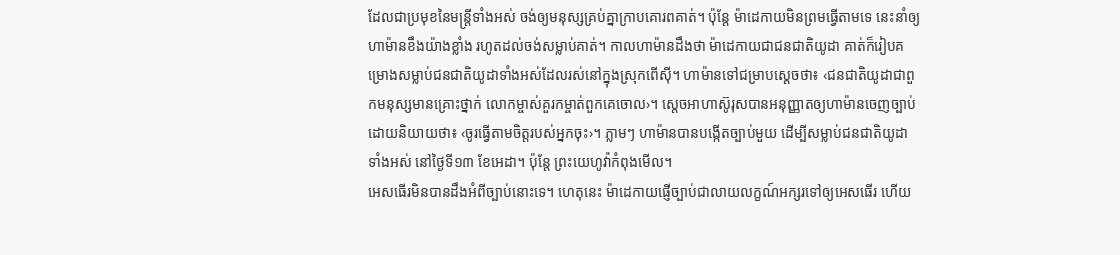ដែលជាប្រមុខនៃមន្ត្រីទាំងអស់ ចង់ឲ្យមនុស្សគ្រប់គ្នាក្រាបគោរពគាត់។ ប៉ុន្តែ ម៉ាដេកាយមិនព្រមធ្វើតាមទេ នេះនាំឲ្យហាម៉ានខឹងយ៉ាងខ្លាំង រហូតដល់ចង់សម្លាប់គាត់។ កាលហាម៉ានដឹងថា ម៉ាដេកាយជាជនជាតិយូដា គាត់ក៏រៀបគម្រោងសម្លាប់ជនជាតិយូដាទាំងអស់ដែលរស់នៅក្នុងស្រុកពើស៊ី។ ហាម៉ានទៅជម្រាបស្ដេចថា៖ ‹ជនជាតិយូដាជាពួកមនុស្សមានគ្រោះថ្នាក់ លោកម្ចាស់គួរកម្ចាត់ពួកគេចោល›។ ស្ដេចអាហាស៊ូរុសបានអនុញ្ញាតឲ្យហាម៉ានចេញច្បាប់ ដោយនិយាយថា៖ ‹ចូរធ្វើតាមចិត្តរបស់អ្នកចុះ›។ ភ្លាមៗ ហាម៉ានបានបង្កើតច្បាប់មួយ ដើម្បីសម្លាប់ជនជាតិយូដាទាំងអស់ នៅថ្ងៃទី១៣ ខែអេដា។ ប៉ុន្តែ ព្រះយេហូវ៉ាកំពុងមើល។
អេសធើរមិនបានដឹងអំពីច្បាប់នោះទេ។ ហេតុនេះ ម៉ាដេកាយផ្ញើច្បាប់ជាលាយលក្ខណ៍អក្សរទៅឲ្យអេសធើរ ហើយ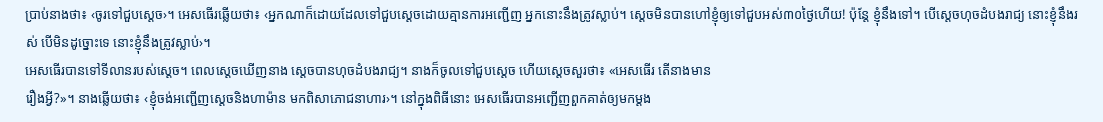ប្រាប់នាងថា៖ ‹ចូរទៅជួបស្ដេច›។ អេសធើរឆ្លើយថា៖ ‹អ្នកណាក៏ដោយដែលទៅជួបស្ដេចដោយគ្មានការអញ្ជើញ អ្នកនោះនឹងត្រូវស្លាប់។ ស្ដេចមិនបានហៅខ្ញុំឲ្យទៅជួបអស់៣០ថ្ងៃហើយ! ប៉ុន្តែ ខ្ញុំនឹងទៅ។ បើស្ដេចហុចដំបងរាជ្យ នោះខ្ញុំនឹងរស់ បើមិនដូច្នោះទេ នោះខ្ញុំនឹងត្រូវស្លាប់›។
អេសធើរបានទៅទីលានរបស់ស្ដេច។ ពេលស្ដេចឃើញនាង ស្ដេចបានហុចដំបងរាជ្យ។ នាងក៏ចូលទៅជួបស្ដេច ហើយស្ដេចសួរថា៖ «អេសធើរ តើនាងមាន
រឿងអ្វី?»។ នាងឆ្លើយថា៖ ‹ខ្ញុំចង់អញ្ជើញស្ដេចនិងហាម៉ាន មកពិសាភោជនាហារ›។ នៅក្នុងពិធីនោះ អេសធើរបានអញ្ជើញពួកគាត់ឲ្យមកម្ដង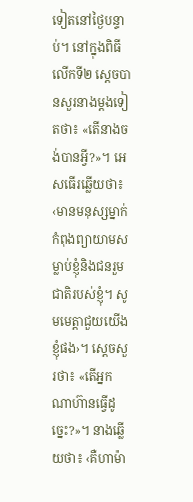ទៀតនៅថ្ងៃបន្ទាប់។ នៅក្នុងពិធីលើកទី២ ស្ដេចបានសួរនាងម្ដងទៀតថា៖ «តើនាងចង់បានអ្វី?»។ អេសធើរឆ្លើយថា៖ ‹មានមនុស្សម្នាក់កំពុងព្យាយាមសម្លាប់ខ្ញុំនិងជនរួមជាតិរបស់ខ្ញុំ។ សូមមេត្តាជួយយើងខ្ញុំផង›។ ស្ដេចសួរថា៖ «តើអ្នកណាហ៊ានធ្វើដូច្នេះ?»។ នាងឆ្លើយថា៖ ‹គឺហាម៉ា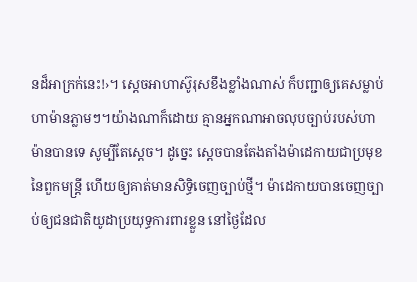នដ៏អាក្រក់នេះ!›។ ស្ដេចអាហាស៊ូរុសខឹងខ្លាំងណាស់ ក៏បញ្ជាឲ្យគេសម្លាប់ហាម៉ានភ្លាមៗ។យ៉ាងណាក៏ដោយ គ្មានអ្នកណាអាចលុបច្បាប់របស់ហាម៉ានបានទេ សូម្បីតែស្ដេច។ ដូច្នេះ ស្ដេចបានតែងតាំងម៉ាដេកាយជាប្រមុខនៃពួកមន្ត្រី ហើយឲ្យគាត់មានសិទ្ធិចេញច្បាប់ថ្មី។ ម៉ាដេកាយបានចេញច្បាប់ឲ្យជនជាតិយូដាប្រយុទ្ធការពារខ្លួន នៅថ្ងៃដែល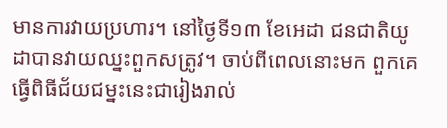មានការវាយប្រហារ។ នៅថ្ងៃទី១៣ ខែអេដា ជនជាតិយូដាបានវាយឈ្នះពួកសត្រូវ។ ចាប់ពីពេលនោះមក ពួកគេធ្វើពិធីជ័យជម្នះនេះជារៀងរាល់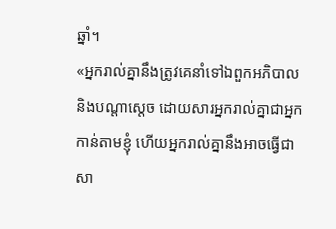ឆ្នាំ។
«អ្នករាល់គ្នានឹងត្រូវគេនាំទៅឯពួកអភិបាលនិងបណ្ដាស្ដេច ដោយសារអ្នករាល់គ្នាជាអ្នកកាន់តាមខ្ញុំ ហើយអ្នករាល់គ្នានឹងអាចធ្វើជាសា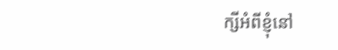ក្សីអំពីខ្ញុំនៅ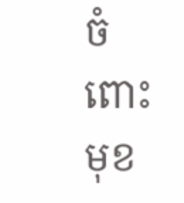ចំពោះមុខ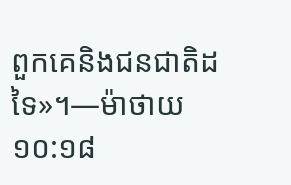ពួកគេនិងជនជាតិដទៃ»។—ម៉ាថាយ ១០:១៨